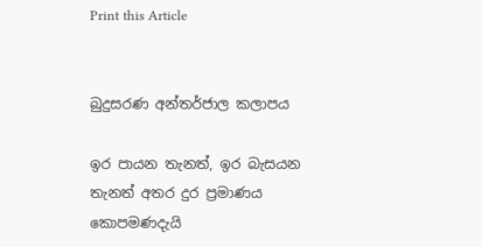Print this Article


බුදුසරණ අන්තර්ජාල කලාපය

ඉර පායන තැනත්, ඉර බැසයන තැනත් අතර දුර ප්‍රමාණය කොපමණදැයි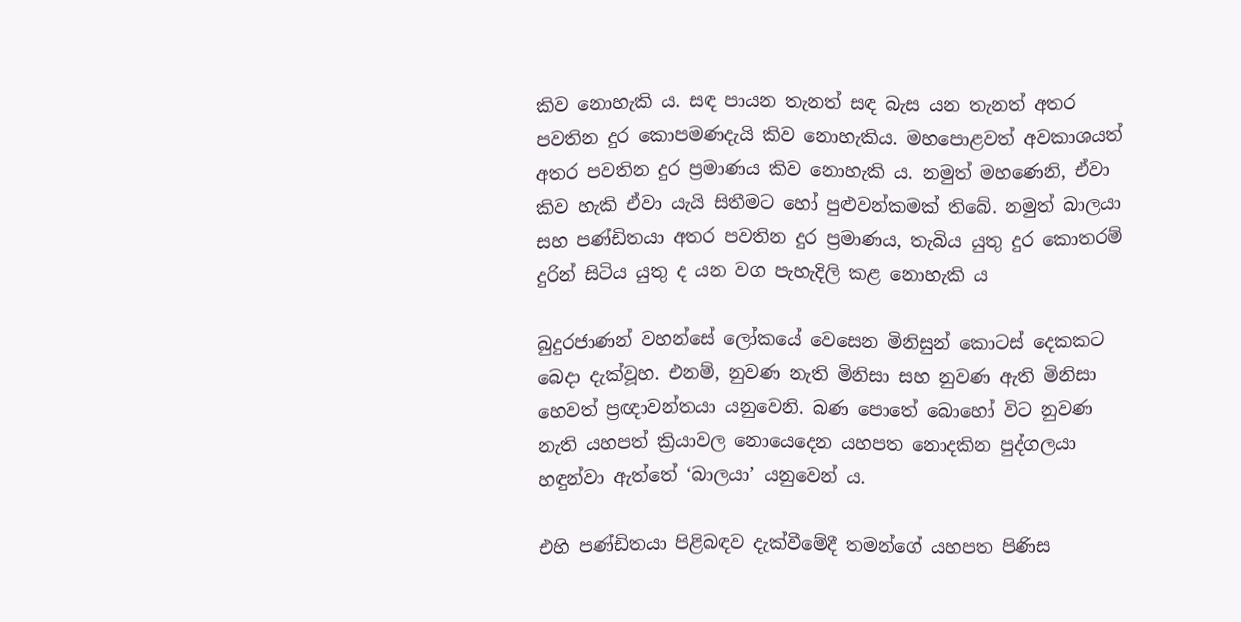කිව නොහැකි ය. සඳ පායන තැනත් සඳ බැස යන තැනත් අතර පවතින දුර කොපමණදැයි කිව නොහැකිය. මහපොළවත් අවකාශයත් අතර පවතින දුර ප්‍රමාණය කිව නොහැකි ය. නමුත් මහණෙනි, ඒවා කිව හැකි ඒවා යැයි සිතීමට හෝ පුළුවන්කමක් තිබේ. නමුත් බාලයා සහ පණ්ඩිතයා අතර පවතින දුර ප්‍රමාණය, තැබිය යුතු දුර කොතරම් දුරින් සිටිය යුතු ද යන වග පැහැදිලි කළ නොහැකි ය

බුදුරජාණන් වහන්සේ ලෝකයේ වෙසෙන මිනිසුන් කොටස් දෙකකට බෙදා දැක්වූහ. එනම්, නුවණ නැති මිනිසා සහ නුවණ ඇති මිනිසා හෙවත් ප්‍රඥාවන්තයා යනුවෙනි. බණ පොතේ බොහෝ විට නුවණ නැති යහපත් ක්‍රියාවල නොයෙදෙන යහපත නොදකින පුද්ගලයා හඳුන්වා ඇත්තේ ‘බාලයා’ යනුවෙන් ය.

එහි පණ්ඩිතයා පිළිබඳව දැක්වීමේදී තමන්ගේ යහපත පිණිස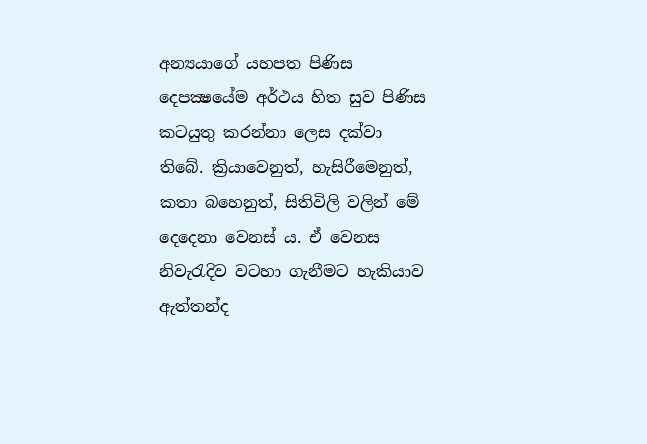අන්‍යයාගේ යහපත පිණිස දෙපක්‍ෂයේම අර්ථය හිත සුව පිණිස කටයුතු කරන්නා ලෙස දක්වා තිබේ. ක්‍රියාවෙනුත්, හැසිරීමෙනුත්, කතා බහෙනුත්, සිතිවිලි වලින් මේ දෙදෙනා වෙනස් ය. ඒ වෙනස නිවැරැදිව වටහා ගැනීමට හැකියාව ඇත්තන්ද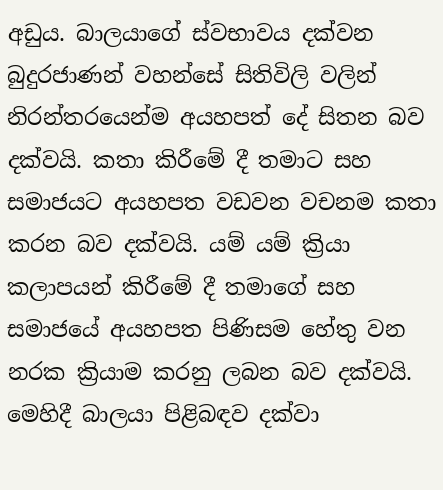අඩුය. බාලයාගේ ස්වභාවය දක්වන බුදුරජාණන් වහන්සේ සිතිවිලි වලින් නිරන්තරයෙන්ම අයහපත් දේ සිතන බව දක්වයි. කතා කිරීමේ දී තමාට සහ සමාජයට අයහපත වඩවන වචනම කතා කරන බව දක්වයි. යම් යම් ක්‍රියා කලාපයන් කිරීමේ දී තමාගේ සහ සමාජයේ අයහපත පිණිසම හේතු වන නරක ක්‍රියාම කරනු ලබන බව දක්වයි. මෙහිදී බාලයා පිළිබඳව දක්වා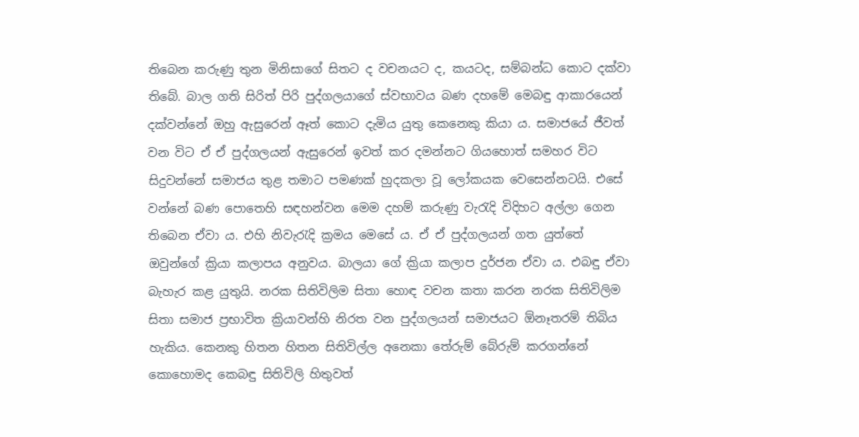තිබෙන කරුණු තුන මිනිසාගේ සිතට ද වචනයට ද, කයටද, සම්බන්ධ කොට දක්වා තිබේ. බාල ගති සිරිත් පිරි පුද්ගලයාගේ ස්වභාවය බණ දහමේ මෙබඳු ආකාරයෙන් දක්වන්නේ ඔහු ඇසුරෙන් ඈත් කොට දැමිය යුතු කෙනෙකු කියා ය. සමාජයේ ජීවත් වන විට ඒ ඒ පුද්ගලයන් ඇසුරෙන් ඉවත් කර දමන්නට ගියහොත් සමහර විට සිදුවන්නේ සමාජය තුළ තමාට පමණක් හුදකලා වූ ලෝකයක වෙසෙන්නටයි. එසේ වන්නේ බණ පොතෙහි සඳහන්වන මෙම දහම් කරුණු වැරැදි විදිහට අල්ලා ගෙන තිබෙන ඒවා ය. එහි නිවැරැදි ක්‍රමය මෙසේ ය. ඒ ඒ පුද්ගලයන් ගත යුත්තේ ඔවුන්ගේ ක්‍රියා කලාපය අනුවය. බාලයා ගේ ක්‍රියා කලාප දුර්ජන ඒවා ය. එබඳු ඒවා බැහැර කළ යුතුයි. නරක සිතිවිලිම සිතා හොඳ වචන කතා කරන නරක සිතිවිලිම සිතා සමාජ ප්‍රභාවිත ක්‍රියාවන්හි නිරත වන පුද්ගලයන් සමාජයට ඕනෑතරම් තිබිය හැකිය. කෙනකු හිතන හිතන සිතිවිල්ල අනෙකා තේරුම් බේරුම් කරගන්නේ කොහොමද කෙබඳු සිතිවිලි හිතුවත්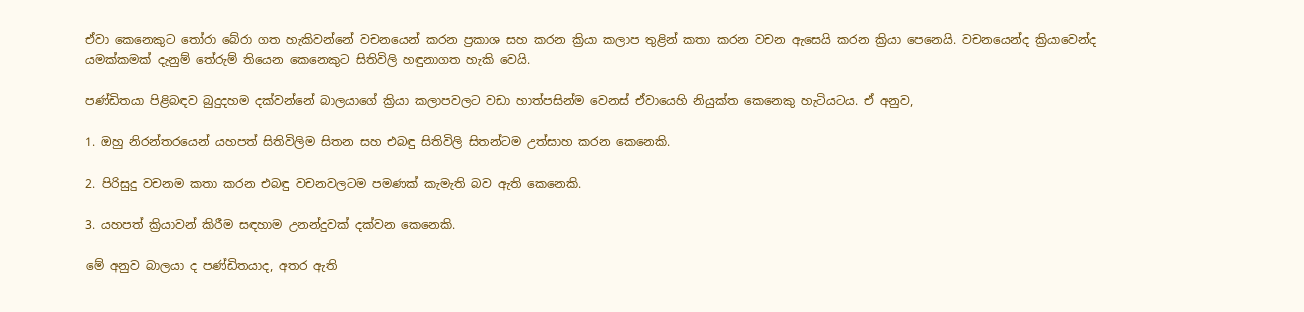ඒවා කෙනෙකුට තෝරා බේරා ගත හැකිවන්නේ වචනයෙන් කරන ප්‍රකාශ සහ කරන ක්‍රියා කලාප තුළින් කතා කරන වචන ඇසෙයි කරන ක්‍රියා පෙනෙයි. වචනයෙන්ද ක්‍රියාවෙන්ද යමක්කමක් දැනුම් තේරුම් තියෙන කෙනෙකුට සිතිවිලි හඳුනාගත හැකි වෙයි.

පණ්ඩිතයා පිළිබඳව බුදුදහම දක්වන්නේ බාලයාගේ ක්‍රියා කලාපවලට වඩා හාත්පසින්ම වෙනස් ඒවායෙහි නියුක්ත කෙනෙකු හැටියටය. ඒ අනුව,

1. ඔහු නිරන්තරයෙන් යහපත් සිතිවිලිම සිතන සහ එබඳු සිතිවිලි සිතන්ටම උත්සාහ කරන කෙනෙකි.

2. පිරිසුදු වචනම කතා කරන එබඳු වචනවලටම පමණක් කැමැති බව ඇති කෙනෙකි.

3. යහපත් ක්‍රියාවන් කිරීම සඳහාම උනන්දුවක් දක්වන කෙනෙකි.

මේ අනුව බාලයා ද පණ්ඩිතයාද, අතර ඇති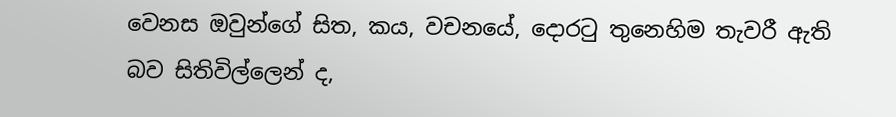වෙනස ඔවුන්ගේ සිත, කය, වචනයේ, දොරටු තුනෙහිම තැවරී ඇති බව සිතිවිල්ලෙන් ද,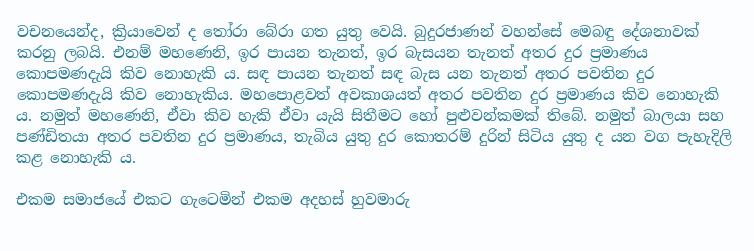වචනයෙන්ද, ක්‍රියාවෙන් ද තෝරා බේරා ගත යුතු වෙයි. බුදුරජාණන් වහන්සේ මෙබඳු දේශනාවක් කරනු ලබයි. එනම් මහණෙනි, ඉර පායන තැනත්, ඉර බැසයන තැනත් අතර දුර ප්‍රමාණය කොපමණදැයි කිව නොහැකි ය. සඳ පායන තැනත් සඳ බැස යන තැනත් අතර පවතින දුර කොපමණදැයි කිව නොහැකිය. මහපොළවත් අවකාශයත් අතර පවතින දුර ප්‍රමාණය කිව නොහැකි ය. නමුත් මහණෙනි, ඒවා කිව හැකි ඒවා යැයි සිතීමට හෝ පුළුවන්කමක් තිබේ. නමුත් බාලයා සහ පණ්ඩිතයා අතර පවතින දුර ප්‍රමාණය, තැබිය යුතු දුර කොතරම් දුරින් සිටිය යුතු ද යන වග පැහැදිලි කළ නොහැකි ය.

එකම සමාජයේ එකට ගැටෙමින් එකම අදහස් හුවමාරු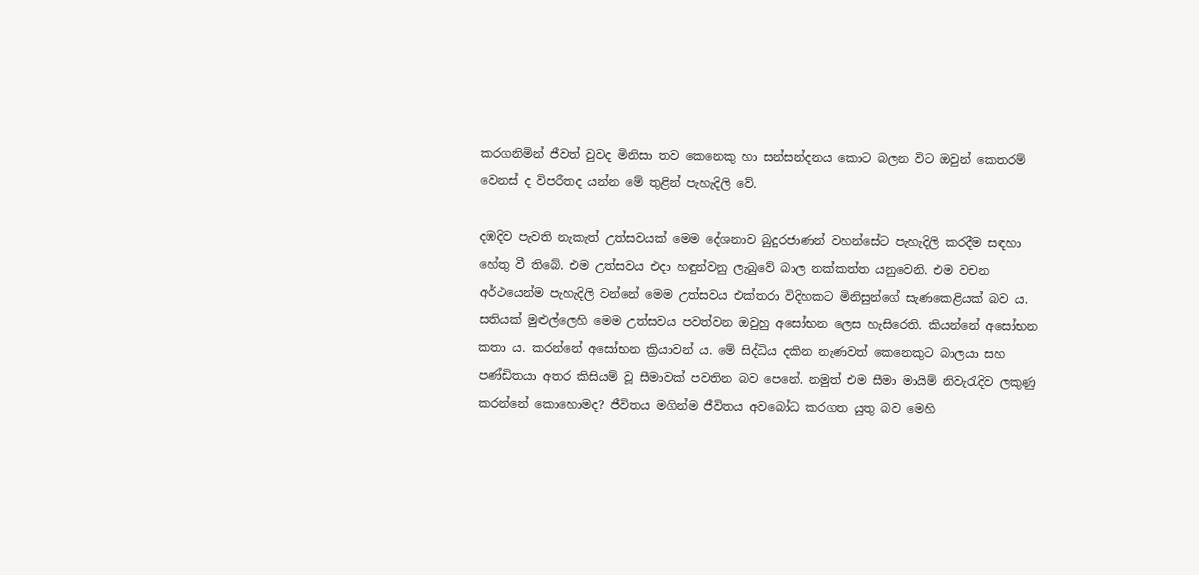කරගනිමින් ජීවත් වුවද මිනිසා තව කෙනෙකු හා සන්සන්දනය කොට බලන විට ඔවුන් කෙතරම් වෙනස් ද විපරීතද යන්න මේ තුළින් පැහැදිලි වේ.

දඹදිව පැවති නැකැත් උත්සවයක් මෙම දේශනාව බුදුරජාණන් වහන්සේට පැහැදිලි කරදීම සඳහා හේතු වී තිබේ. එම උත්සවය එදා හඳුන්වනු ලැබුවේ බාල නක්කත්ත යනුවෙනි. එම වචන අර්ථයෙන්ම පැහැදිලි වන්නේ මෙම උත්සවය එක්තරා විදිහකට මිනිසුන්ගේ සැණකෙළියක් බව ය. සතියක් මුළුල්ලෙහි මෙම උත්සවය පවත්වන ඔවුහු අසෝභන ලෙස හැසිරෙති. කියන්නේ අසෝභන කතා ය. කරන්නේ අසෝභන ක්‍රියාවන් ය. මේ සිද්ධිය දකින නැණවත් කෙනෙකුට බාලයා සහ පණ්ඩිතයා අතර කිසියම් වූ සීමාවක් පවතින බව පෙනේ. නමුත් එම සීමා මායිම් නිවැරැදිව ලකුණු කරන්නේ කොහොමද? ජීවිතය මගින්ම ජීවිතය අවබෝධ කරගත යුතු බව මෙහි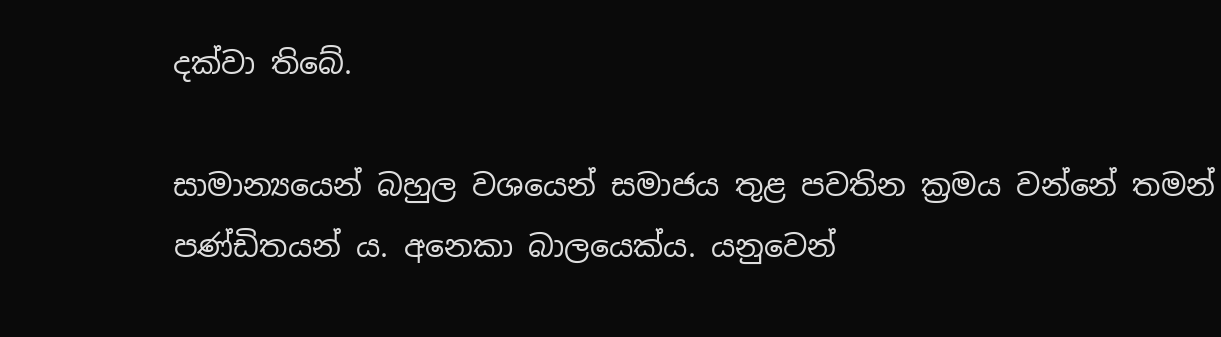දක්වා තිබේ.

සාමාන්‍යයෙන් බහුල වශයෙන් සමාජය තුළ පවතින ක්‍රමය වන්නේ තමන් පණ්ඩිතයන් ය. අනෙකා බාලයෙක්ය. යනුවෙන්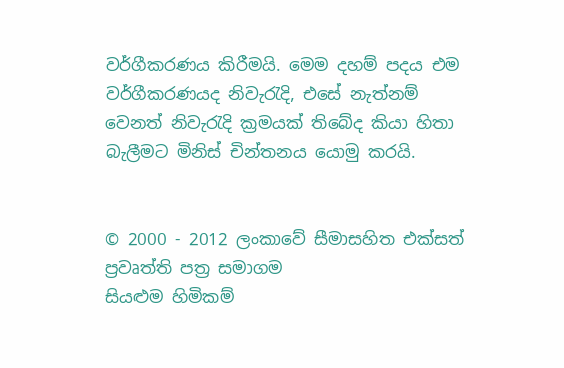වර්ගීකරණය කිරීමයි. මෙම දහම් පදය එම වර්ගීකරණයද නිවැරැදි, එසේ නැත්නම් වෙනත් නිවැරැදි ක්‍රමයක් තිබේද කියා හිතා බැලීමට මිනිස් චින්තනය යොමු කරයි.


© 2000 - 2012 ලංකාවේ සීමාසහිත එක්සත් ප්‍රවෘත්ති පත්‍ර සමාගම
සියළුම හිමිකම්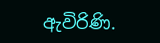ඇවිරිණි.